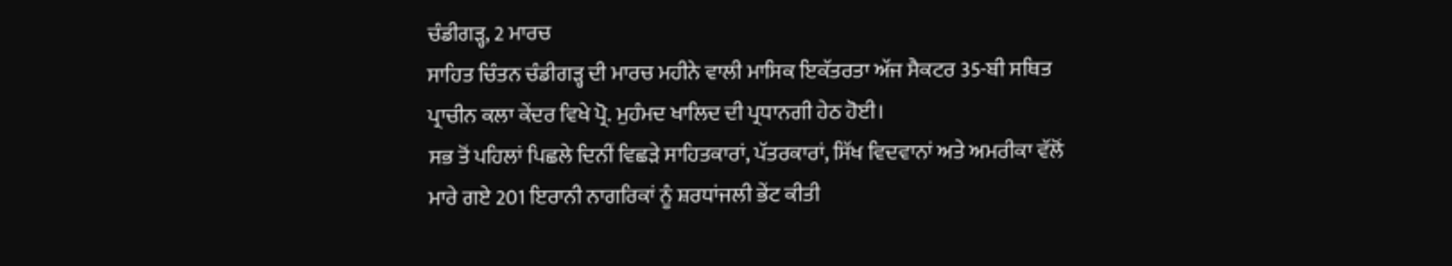ਚੰਡੀਗੜ੍ਹ, 2 ਮਾਰਚ
ਸਾਹਿਤ ਚਿੰਤਨ ਚੰਡੀਗੜ੍ਹ ਦੀ ਮਾਰਚ ਮਹੀਨੇ ਵਾਲੀ ਮਾਸਿਕ ਇਕੱਤਰਤਾ ਅੱਜ ਸੈਕਟਰ 35-ਬੀ ਸਥਿਤ ਪ੍ਰਾਚੀਨ ਕਲਾ ਕੇਂਦਰ ਵਿਖੇ ਪ੍ਰੋ. ਮੁਹੰਮਦ ਖਾਲਿਦ ਦੀ ਪ੍ਰਧਾਨਗੀ ਹੇਠ ਹੋਈ।
ਸਭ ਤੋਂ ਪਹਿਲਾਂ ਪਿਛਲੇ ਦਿਨੀਂ ਵਿਛੜੇ ਸਾਹਿਤਕਾਰਾਂ, ਪੱਤਰਕਾਰਾਂ, ਸਿੱਖ ਵਿਦਵਾਨਾਂ ਅਤੇ ਅਮਰੀਕਾ ਵੱਲੋਂ ਮਾਰੇ ਗਏ 201 ਇਰਾਨੀ ਨਾਗਰਿਕਾਂ ਨੂੰ ਸ਼ਰਧਾਂਜਲੀ ਭੇਂਟ ਕੀਤੀ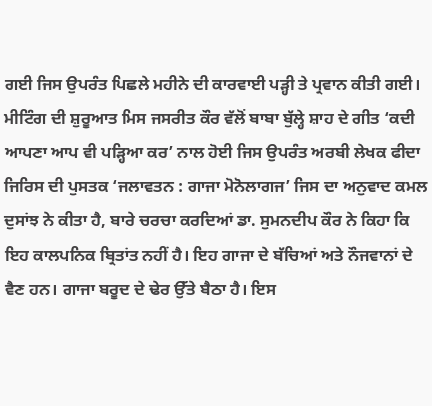ਗਈ ਜਿਸ ਉਪਰੰਤ ਪਿਛਲੇ ਮਹੀਨੇ ਦੀ ਕਾਰਵਾਈ ਪੜ੍ਹੀ ਤੇ ਪ੍ਰਵਾਨ ਕੀਤੀ ਗਈ।
ਮੀਟਿੰਗ ਦੀ ਸ਼ੁਰੂਆਤ ਮਿਸ ਜਸਰੀਤ ਕੌਰ ਵੱਲੋਂ ਬਾਬਾ ਬੁੱਲ੍ਹੇ ਸ਼ਾਹ ਦੇ ਗੀਤ ‘ਕਦੀ ਆਪਣਾ ਆਪ ਵੀ ਪੜ੍ਹਿਆ ਕਰ’ ਨਾਲ ਹੋਈ ਜਿਸ ਉਪਰੰਤ ਅਰਬੀ ਲੇਖਕ ਫੀਦਾ ਜਿਰਿਸ ਦੀ ਪੁਸਤਕ ‘ਜਲਾਵਤਨ : ਗਾਜਾ ਮੋਨੋਲਾਗਜ’ ਜਿਸ ਦਾ ਅਨੁਵਾਦ ਕਮਲ ਦੁਸਾਂਝ ਨੇ ਕੀਤਾ ਹੈ, ਬਾਰੇ ਚਰਚਾ ਕਰਦਿਆਂ ਡਾ. ਸੁਮਨਦੀਪ ਕੌਰ ਨੇ ਕਿਹਾ ਕਿ ਇਹ ਕਾਲਪਨਿਕ ਬ੍ਰਿਤਾਂਤ ਨਹੀਂ ਹੈ। ਇਹ ਗਾਜਾ ਦੇ ਬੱਚਿਆਂ ਅਤੇ ਨੌਜਵਾਨਾਂ ਦੇ ਵੈਣ ਹਨ। ਗਾਜਾ ਬਰੂਦ ਦੇ ਢੇਰ ਉੱਤੇ ਬੈਠਾ ਹੈ। ਇਸ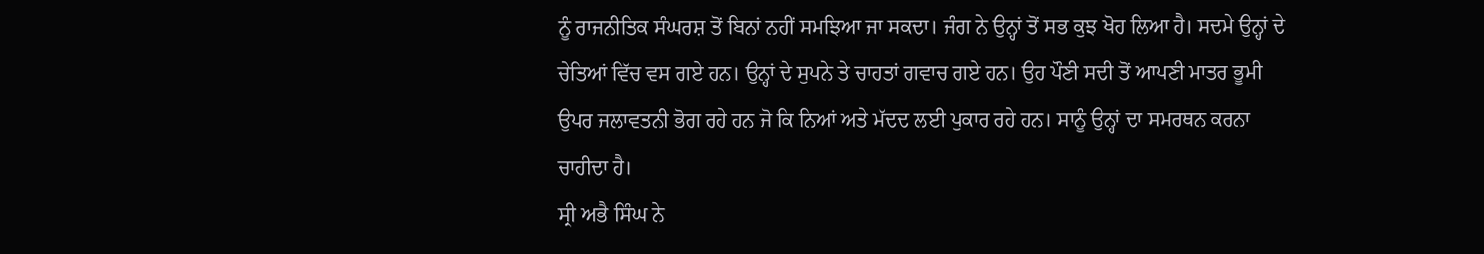ਨੂੰ ਰਾਜਨੀਤਿਕ ਸੰਘਰਸ਼ ਤੋਂ ਬਿਨਾਂ ਨਹੀਂ ਸਮਝਿਆ ਜਾ ਸਕਦਾ। ਜੰਗ ਨੇ ਉਨ੍ਹਾਂ ਤੋਂ ਸਭ ਕੁਝ ਖੋਹ ਲਿਆ ਹੈ। ਸਦਮੇ ਉਨ੍ਹਾਂ ਦੇ ਚੇਤਿਆਂ ਵਿੱਚ ਵਸ ਗਏ ਹਨ। ਉਨ੍ਹਾਂ ਦੇ ਸੁਪਨੇ ਤੇ ਚਾਹਤਾਂ ਗਵਾਚ ਗਏ ਹਨ। ਉਹ ਪੌਣੀ ਸਦੀ ਤੋਂ ਆਪਣੀ ਮਾਤਰ ਭੂਮੀ ਉਪਰ ਜਲਾਵਤਨੀ ਭੋਗ ਰਹੇ ਹਨ ਜੋ ਕਿ ਨਿਆਂ ਅਤੇ ਮੱਦਦ ਲਈ ਪੁਕਾਰ ਰਹੇ ਹਨ। ਸਾਨੂੰ ਉਨ੍ਹਾਂ ਦਾ ਸਮਰਥਨ ਕਰਨਾ ਚਾਹੀਦਾ ਹੈ।
ਸ੍ਰੀ ਅਭੈ ਸਿੰਘ ਨੇ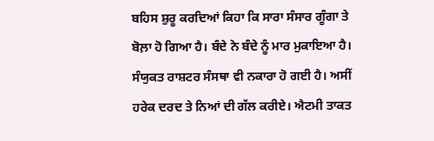ਬਹਿਸ ਸ਼ੁਰੂ ਕਰਦਿਆਂ ਕਿਹਾ ਕਿ ਸਾਰਾ ਸੰਸਾਰ ਗੂੰਗਾ ਤੇ ਬੋਲ਼ਾ ਹੋ ਗਿਆ ਹੈ। ਬੰਦੇ ਨੇ ਬੰਦੇ ਨੂੰ ਮਾਰ ਮੁਕਾਇਆ ਹੈ। ਸੰਯੁਕਤ ਰਾਸ਼ਟਰ ਸੰਸਥਾ ਵੀ ਨਕਾਰਾ ਹੋ ਗਈ ਹੈ। ਅਸੀਂ ਹਰੇਕ ਦਰਦ ਤੇ ਨਿਆਂ ਦੀ ਗੱਲ ਕਰੀਏ। ਐਟਮੀ ਤਾਕਤ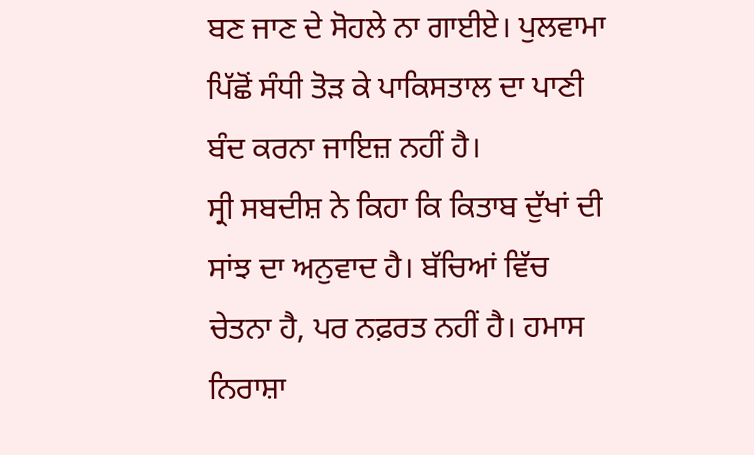ਬਣ ਜਾਣ ਦੇ ਸੋਹਲੇ ਨਾ ਗਾਈਏ। ਪੁਲਵਾਮਾ ਪਿੱਛੋਂ ਸੰਧੀ ਤੋੜ ਕੇ ਪਾਕਿਸਤਾਲ ਦਾ ਪਾਣੀ ਬੰਦ ਕਰਨਾ ਜਾਇਜ਼ ਨਹੀਂ ਹੈ।
ਸ੍ਰੀ ਸਬਦੀਸ਼ ਨੇ ਕਿਹਾ ਕਿ ਕਿਤਾਬ ਦੁੱਖਾਂ ਦੀ ਸਾਂਝ ਦਾ ਅਨੁਵਾਦ ਹੈ। ਬੱਚਿਆਂ ਵਿੱਚ ਚੇਤਨਾ ਹੈ, ਪਰ ਨਫ਼ਰਤ ਨਹੀਂ ਹੈ। ਹਮਾਸ ਨਿਰਾਸ਼ਾ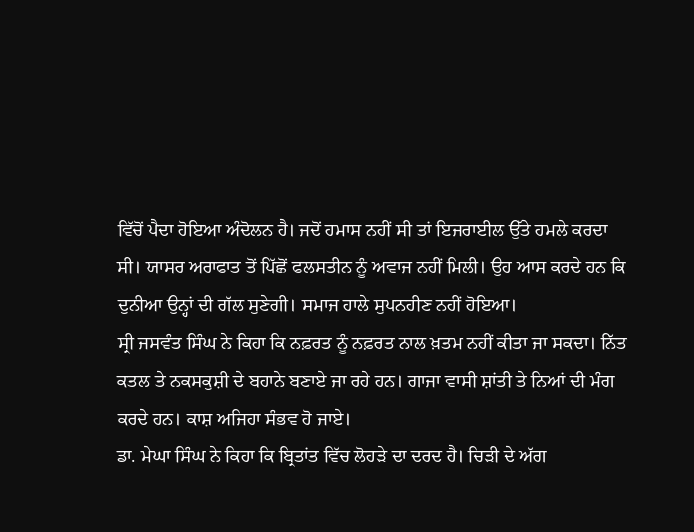ਵਿੱਚੋਂ ਪੈਦਾ ਹੋਇਆ ਅੰਦੋਲਨ ਹੈ। ਜਦੋਂ ਹਮਾਸ ਨਹੀਂ ਸੀ ਤਾਂ ਇਜਰਾਈਲ ਉੱਤੇ ਹਮਲੇ ਕਰਦਾ ਸੀ। ਯਾਸਰ ਅਰਾਫਾਤ ਤੋਂ ਪਿੱਛੋਂ ਫਲਸਤੀਨ ਨੂੰ ਅਵਾਜ ਨਹੀਂ ਮਿਲੀ। ਉਹ ਆਸ ਕਰਦੇ ਹਨ ਕਿ ਦੁਨੀਆ ਉਨ੍ਹਾਂ ਦੀ ਗੱਲ ਸੁਣੇਗੀ। ਸਮਾਜ ਹਾਲੇ ਸੁਪਨਹੀਣ ਨਹੀਂ ਹੋਇਆ।
ਸ੍ਰੀ ਜਸਵੰਤ ਸਿੰਘ ਨੇ ਕਿਹਾ ਕਿ ਨਫ਼ਰਤ ਨੂੰ ਨਫ਼ਰਤ ਨਾਲ ਖ਼ਤਮ ਨਹੀਂ ਕੀਤਾ ਜਾ ਸਕਦਾ। ਨਿੱਤ ਕਤਲ ਤੇ ਨਕਸਕੁਸ਼ੀ ਦੇ ਬਹਾਨੇ ਬਣਾਏ ਜਾ ਰਹੇ ਹਨ। ਗਾਜਾ ਵਾਸੀ ਸ਼ਾਂਤੀ ਤੇ ਨਿਆਂ ਦੀ ਮੰਗ ਕਰਦੇ ਹਨ। ਕਾਸ਼ ਅਜਿਹਾ ਸੰਭਵ ਹੋ ਜਾਏ।
ਡਾ. ਮੇਘਾ ਸਿੰਘ ਨੇ ਕਿਹਾ ਕਿ ਬ੍ਰਿਤਾਂਤ ਵਿੱਚ ਲੋਹੜੇ ਦਾ ਦਰਦ ਹੈ। ਚਿੜੀ ਦੇ ਅੱਗ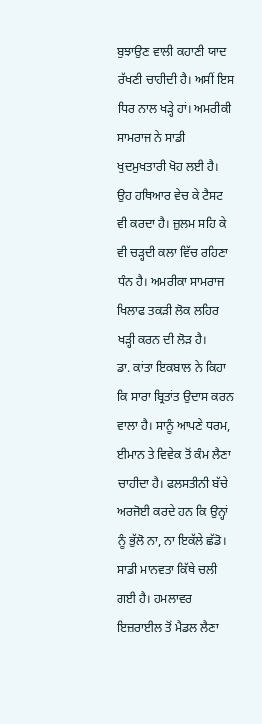ਬੁਝਾਉਣ ਵਾਲੀ ਕਹਾਣੀ ਯਾਦ ਰੱਖਣੀ ਚਾਹੀਦੀ ਹੈ। ਅਸੀਂ ਇਸ ਧਿਰ ਨਾਲ ਖੜ੍ਹੇ ਹਾਂ। ਅਮਰੀਕੀ ਸਾਮਰਾਜ ਨੇ ਸਾਡੀ ਖੁਦਮੁਖਤਾਰੀ ਖੋਹ ਲਈ ਹੈ। ਉਹ ਹਥਿਆਰ ਵੇਚ ਕੇ ਟੈਸਟ ਵੀ ਕਰਦਾ ਹੈ। ਜ਼ੁਲਮ ਸਹਿ ਕੇ ਵੀ ਚੜ੍ਹਦੀ ਕਲਾ ਵਿੱਚ ਰਹਿਣਾ ਧੰਨ ਹੈ। ਅਮਰੀਕਾ ਸਾਮਰਾਜ ਖਿਲਾਫ ਤਕੜੀ ਲੋਕ ਲਹਿਰ ਖੜ੍ਹੀ ਕਰਨ ਦੀ ਲੋੜ ਹੈ।
ਡਾ. ਕਾਂਤਾ ਇਕਬਾਲ ਨੇ ਕਿਹਾ ਕਿ ਸਾਰਾ ਬ੍ਰਿਤਾਂਤ ਉਦਾਸ ਕਰਨ ਵਾਲਾ ਹੈ। ਸਾਨੂੰ ਆਪਣੇ ਧਰਮ, ਈਮਾਨ ਤੇ ਵਿਵੇਕ ਤੋਂ ਕੰਮ ਲੈਣਾ ਚਾਹੀਦਾ ਹੈ। ਫਲਸਤੀਨੀ ਬੱਚੇ ਅਰਜੋਈ ਕਰਦੇ ਹਨ ਕਿ ਉਨ੍ਹਾਂ ਨੂੰ ਭੁੱਲੋ ਨਾ, ਨਾ ਇਕੱਲੇ ਛੱਡੋ। ਸਾਡੀ ਮਾਨਵਤਾ ਕਿੱਥੇ ਚਲੀ ਗਈ ਹੈ। ਹਮਲਾਵਰ ਇਜ਼ਰਾਈਲ ਤੋਂ ਮੈਡਲ ਲੈਣਾ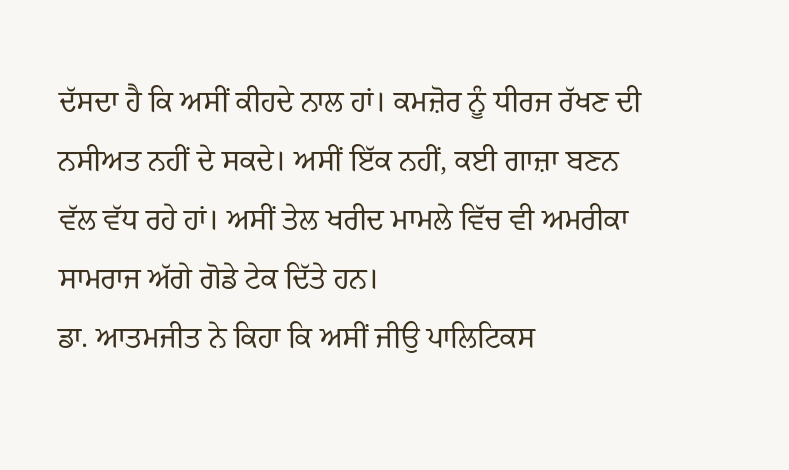ਦੱਸਦਾ ਹੈ ਕਿ ਅਸੀਂ ਕੀਹਦੇ ਨਾਲ ਹਾਂ। ਕਮਜ਼ੋਰ ਨੂੰ ਧੀਰਜ ਰੱਖਣ ਦੀ ਨਸੀਅਤ ਨਹੀਂ ਦੇ ਸਕਦੇ। ਅਸੀਂ ਇੱਕ ਨਹੀਂ, ਕਈ ਗਾਜ਼ਾ ਬਣਨ ਵੱਲ ਵੱਧ ਰਹੇ ਹਾਂ। ਅਸੀਂ ਤੇਲ ਖਰੀਦ ਮਾਮਲੇ ਵਿੱਚ ਵੀ ਅਮਰੀਕਾ ਸਾਮਰਾਜ ਅੱਗੇ ਗੋਡੇ ਟੇਕ ਦਿੱਤੇ ਹਨ।
ਡਾ. ਆਤਮਜੀਤ ਨੇ ਕਿਹਾ ਕਿ ਅਸੀਂ ਜੀਉ ਪਾਲਿਟਿਕਸ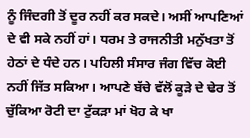ਨੂੰ ਜਿੰਦਗੀ ਤੋਂ ਦੂਰ ਨਹੀਂ ਕਰ ਸਕਦੇ। ਅਸੀਂ ਆਪਣਿਆਂ ਦੇ ਵੀ ਸਕੇ ਨਹੀਂ ਹਾਂ। ਧਰਮ ਤੇ ਰਾਜਨੀਤੀ ਮਨੁੱਖਤਾ ਤੋਂ ਹੇਠਾਂ ਦੇ ਧੰਦੇ ਹਨ। ਪਹਿਲੀ ਸੰਸਾਰ ਜੰਗ ਵਿੱਚ ਕੋਈ ਨਹੀਂ ਜਿੱਤ ਸਕਿਆ। ਆਪਣੇ ਬੱਚੇ ਵੱਲੋਂ ਕੂੜੇ ਦੇ ਢੇਰ ਤੋਂ ਚੁੱਕਿਆ ਰੋਟੀ ਦਾ ਟੁੱਕੜਾ ਮਾਂ ਖੋਹ ਕੇ ਖਾ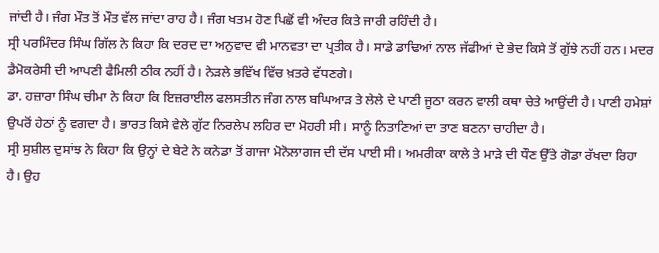ਜਾਂਦੀ ਹੈ। ਜੰਗ ਮੌਤ ਤੋਂ ਮੌਤ ਵੱਲ ਜਾਂਦਾ ਰਾਹ ਹੈ। ਜੰਗ ਖਤਮ ਹੋਣ ਪਿਛੋਂ ਵੀ ਅੰਦਰ ਕਿਤੇ ਜਾਰੀ ਰਹਿੰਦੀ ਹੈ।
ਸ੍ਰੀ ਪਰਮਿੰਦਰ ਸਿੰਘ ਗਿੱਲ ਨੇ ਕਿਹਾ ਕਿ ਦਰਦ ਦਾ ਅਨੁਵਾਦ ਵੀ ਮਾਨਵਤਾ ਦਾ ਪ੍ਰਤੀਕ ਹੈ। ਸਾਡੇ ਡਾਢਿਆਂ ਨਾਲ ਜੱਫੀਆਂ ਦੇ ਭੇਦ ਕਿਸੇ ਤੋਂ ਗੁੱਝੇ ਨਹੀਂ ਹਨ। ਮਦਰ ਡੈਮੋਕਰੇਸੀ ਦੀ ਆਪਣੀ ਫੈਮਿਲੀ ਠੀਕ ਨਹੀਂ ਹੈ। ਨੇੜਲੇ ਭਵਿੱਖ ਵਿੱਚ ਖ਼ਤਰੇ ਵੱਧਣਗੇ।
ਡਾ. ਹਜ਼ਾਰਾ ਸਿੰਘ ਚੀਮਾ ਨੇ ਕਿਹਾ ਕਿ ਇਜ਼ਰਾਈਲ ਫਲਸਤੀਨ ਜੰਗ ਨਾਲ ਬਘਿਆੜ ਤੇ ਲੇਲੇ ਦੇ ਪਾਣੀ ਜੂਠਾ ਕਰਨ ਵਾਲੀ ਕਥਾ ਚੇਤੇ ਆਉਂਦੀ ਹੈ। ਪਾਣੀ ਹਮੇਸ਼ਾਂ ਉਪਰੋਂ ਹੇਠਾਂ ਨੂੰ ਵਗਦਾ ਹੈ। ਭਾਰਤ ਕਿਸੇ ਵੇਲੇ ਗੁੱਟ ਨਿਰਲੇਪ ਲਹਿਰ ਦਾ ਮੋਹਰੀ ਸੀ। ਸਾਨੂੰ ਨਿਤਾਣਿਆਂ ਦਾ ਤਾਣ ਬਣਨਾ ਚਾਹੀਦਾ ਹੈ।
ਸ੍ਰੀ ਸੁਸ਼ੀਲ ਦੁਸਾਂਝ ਨੇ ਕਿਹਾ ਕਿ ਉਨ੍ਹਾਂ ਦੇ ਬੇਟੇ ਨੇ ਕਨੇਡਾ ਤੋਂ ਗਾਜਾ ਮੋਨੋਲਾਗਜ ਦੀ ਦੱਸ ਪਾਈ ਸੀ। ਅਮਰੀਕਾ ਕਾਲੇ ਤੇ ਮਾੜੇ ਦੀ ਧੌਣ ਉੱਤੇ ਗੋਡਾ ਰੱਖਦਾ ਰਿਹਾ ਹੈ। ਉਹ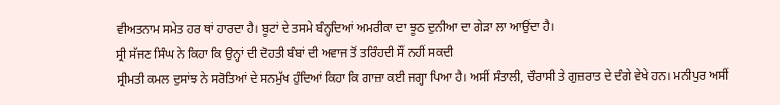ਵੀਅਤਨਾਮ ਸਮੇਤ ਹਰ ਥਾਂ ਹਾਰਦਾ ਹੈ। ਬੂਟਾਂ ਦੇ ਤਸਮੇ ਬੰਨ੍ਹਦਿਆਂ ਅਮਰੀਕਾ ਦਾ ਝੂਠ ਦੁਨੀਆ ਦਾ ਗੇੜਾ ਲਾ ਆਉਂਦਾ ਹੈ।
ਸ੍ਰੀ ਸੱਜਣ ਸਿੰਘ ਨੇ ਕਿਹਾ ਕਿ ਉਨ੍ਹਾਂ ਦੀ ਦੋਹਤੀ ਬੰਬਾਂ ਦੀ ਅਵਾਜ ਤੋਂ ਤਰਿੰਹਦੀ ਸੌਂ ਨਹੀਂ ਸਕਦੀ
ਸ੍ਰੀਮਤੀ ਕਮਲ ਦੁਸਾਂਝ ਨੇ ਸਰੋਤਿਆਂ ਦੇ ਸਨਮੁੱਖ ਹੁੰਦਿਆਂ ਕਿਹਾ ਕਿ ਗਾਜ਼ਾ ਕਈ ਜਗ੍ਹਾ ਪਿਆ ਹੈ। ਅਸੀਂ ਸੰਤਾਲੀ, ਚੌਰਾਸੀ ਤੇ ਗੁਜ਼ਰਾਤ ਦੇ ਦੰਗੇ ਵੇਖੇ ਹਨ। ਮਨੀਪੁਰ ਅਸੀਂ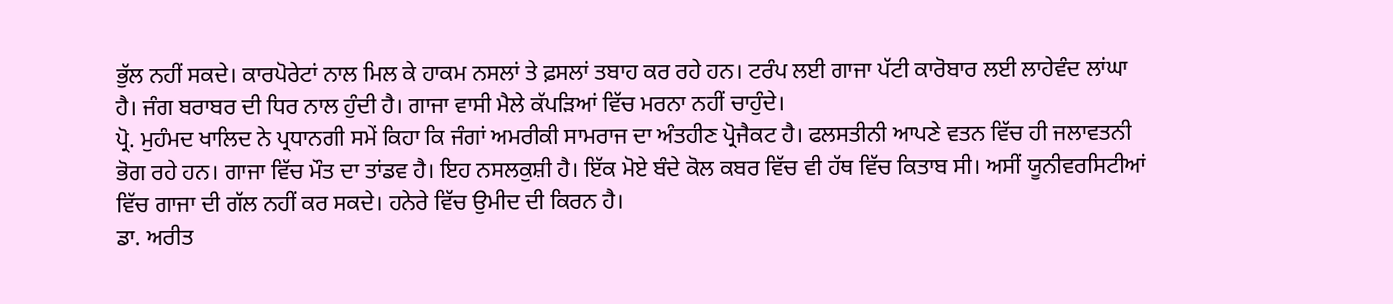ਭੁੱਲ ਨਹੀਂ ਸਕਦੇ। ਕਾਰਪੋਰੇਟਾਂ ਨਾਲ ਮਿਲ ਕੇ ਹਾਕਮ ਨਸਲਾਂ ਤੇ ਫ਼ਸਲਾਂ ਤਬਾਹ ਕਰ ਰਹੇ ਹਨ। ਟਰੰਪ ਲਈ ਗਾਜਾ ਪੱਟੀ ਕਾਰੋਬਾਰ ਲਈ ਲਾਹੇਵੰਦ ਲਾਂਘਾ ਹੈ। ਜੰਗ ਬਰਾਬਰ ਦੀ ਧਿਰ ਨਾਲ ਹੁੰਦੀ ਹੈ। ਗਾਜਾ ਵਾਸੀ ਮੈਲੇ ਕੱਪੜਿਆਂ ਵਿੱਚ ਮਰਨਾ ਨਹੀਂ ਚਾਹੁੰਦੇ।
ਪ੍ਰੋ. ਮੁਹੰਮਦ ਖਾਲਿਦ ਨੇ ਪ੍ਰਧਾਨਗੀ ਸਮੇਂ ਕਿਹਾ ਕਿ ਜੰਗਾਂ ਅਮਰੀਕੀ ਸਾਮਰਾਜ ਦਾ ਅੰਤਹੀਣ ਪ੍ਰੋਜੈਕਟ ਹੈ। ਫਲਸਤੀਨੀ ਆਪਣੇ ਵਤਨ ਵਿੱਚ ਹੀ ਜਲਾਵਤਨੀ ਭੋਗ ਰਹੇ ਹਨ। ਗਾਜਾ ਵਿੱਚ ਮੌਤ ਦਾ ਤਾਂਡਵ ਹੈ। ਇਹ ਨਸਲਕੁਸ਼ੀ ਹੈ। ਇੱਕ ਮੋਏ ਬੰਦੇ ਕੋਲ ਕਬਰ ਵਿੱਚ ਵੀ ਹੱਥ ਵਿੱਚ ਕਿਤਾਬ ਸੀ। ਅਸੀਂ ਯੂਨੀਵਰਸਿਟੀਆਂ ਵਿੱਚ ਗਾਜਾ ਦੀ ਗੱਲ ਨਹੀਂ ਕਰ ਸਕਦੇ। ਹਨੇਰੇ ਵਿੱਚ ਉਮੀਦ ਦੀ ਕਿਰਨ ਹੈ।
ਡਾ. ਅਰੀਤ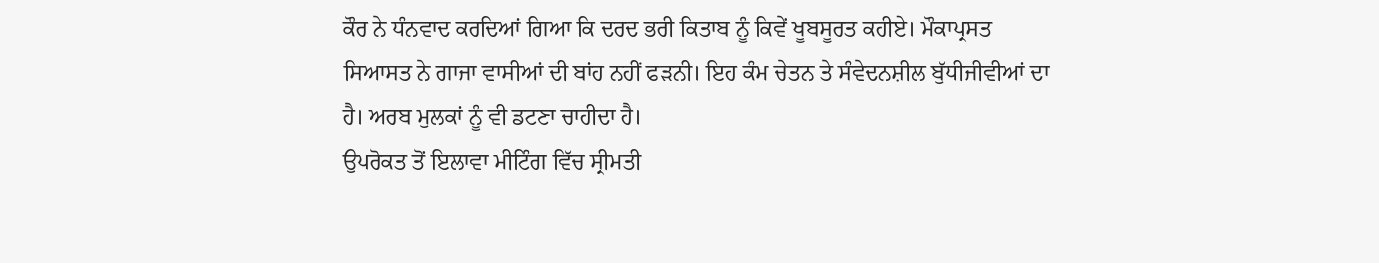ਕੌਰ ਨੇ ਧੰਨਵਾਦ ਕਰਦਿਆਂ ਗਿਆ ਕਿ ਦਰਦ ਭਰੀ ਕਿਤਾਬ ਨੂੰ ਕਿਵੇਂ ਖੂਬਸੂਰਤ ਕਹੀਏ। ਮੌਕਾਪ੍ਰਸਤ ਸਿਆਸਤ ਨੇ ਗਾਜਾ ਵਾਸੀਆਂ ਦੀ ਬਾਂਹ ਨਹੀਂ ਫੜਨੀ। ਇਹ ਕੰਮ ਚੇਤਨ ਤੇ ਸੰਵੇਦਨਸ਼ੀਲ ਬੁੱਧੀਜੀਵੀਆਂ ਦਾ ਹੈ। ਅਰਬ ਮੁਲਕਾਂ ਨੂੰ ਵੀ ਡਟਣਾ ਚਾਹੀਦਾ ਹੈ।
ਉਪਰੋਕਤ ਤੋਂ ਇਲਾਵਾ ਮੀਟਿੰਗ ਵਿੱਚ ਸ੍ਰੀਮਤੀ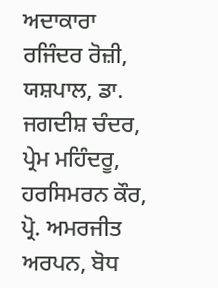ਅਦਾਕਾਰਾ ਰਜਿੰਦਰ ਰੋਜ਼ੀ, ਯਸ਼ਪਾਲ, ਡਾ. ਜਗਦੀਸ਼ ਚੰਦਰ, ਪ੍ਰੇਮ ਮਹਿੰਦਰੂ, ਹਰਸਿਮਰਨ ਕੌਰ, ਪ੍ਰੋ. ਅਮਰਜੀਤ ਅਰਪਨ, ਬੋਧ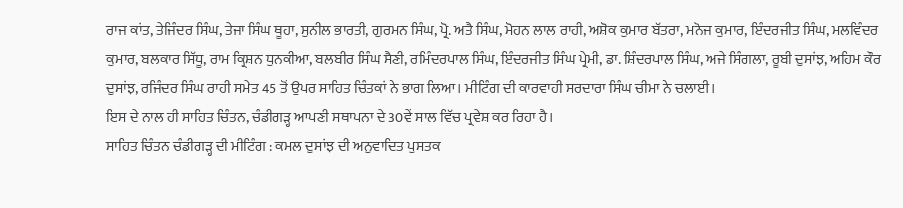ਰਾਜ ਕਾਂਤ, ਤੇਜਿੰਦਰ ਸਿੰਘ, ਤੇਜਾ ਸਿੰਘ ਥੂਹਾ, ਸੁਨੀਲ ਭਾਰਤੀ, ਗੁਰਮਨ ਸਿੰਘ, ਪ੍ਰੋ. ਅਤੈ ਸਿੰਘ, ਮੋਹਨ ਲਾਲ ਰਾਹੀ, ਅਸ਼ੋਕ ਕੁਮਾਰ ਬੱਤਰਾ, ਮਨੋਜ ਕੁਮਾਰ, ਇੰਦਰਜੀਤ ਸਿੰਘ, ਮਲਵਿੰਦਰ ਕੁਮਾਰ, ਬਲਕਾਰ ਸਿੱਧੂ, ਰਾਮ ਕ੍ਰਿਸ਼ਨ ਧੁਨਕੀਆ, ਬਲਬੀਰ ਸਿੰਘ ਸੈਣੀ, ਰਮਿੰਦਰਪਾਲ ਸਿੰਘ, ਇੰਦਰਜੀਤ ਸਿੰਘ ਪ੍ਰੇਮੀ, ਡਾ. ਸ਼ਿੰਦਰਪਾਲ ਸਿੰਘ, ਅਜੇ ਸਿੰਗਲਾ, ਰੂਬੀ ਦੁਸਾਂਝ, ਅਹਿਮ ਕੌਰ ਦੁਸਾਂਝ, ਰਜਿੰਦਰ ਸਿੰਘ ਰਾਹੀ ਸਮੇਤ 45 ਤੋਂ ਉਪਰ ਸਾਹਿਤ ਚਿੰਤਕਾਂ ਨੇ ਭਾਗ ਲਿਆ। ਮੀਟਿੰਗ ਦੀ ਕਾਰਵਾਹੀ ਸਰਦਾਰਾ ਸਿੰਘ ਚੀਮਾ ਨੇ ਚਲਾਈ।
ਇਸ ਦੇ ਨਾਲ ਹੀ ਸਾਹਿਤ ਚਿੰਤਨ, ਚੰਡੀਗੜ੍ਹ ਆਪਣੀ ਸਥਾਪਨਾ ਦੇ 30ਵੇਂ ਸਾਲ ਵਿੱਚ ਪ੍ਰਵੇਸ਼ ਕਰ ਰਿਹਾ ਹੈ।
ਸਾਹਿਤ ਚਿੰਤਨ ਚੰਡੀਗੜ੍ਹ ਦੀ ਮੀਟਿੰਗ : ਕਮਲ ਦੁਸਾਂਝ ਦੀ ਅਨੁਵਾਦਿਤ ਪੁਸਤਕ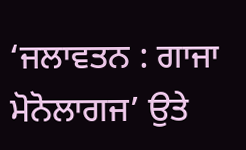‘ਜਲਾਵਤਨ : ਗਾਜਾ ਮੋਨੋਲਾਗਜ’ ਉਤੇ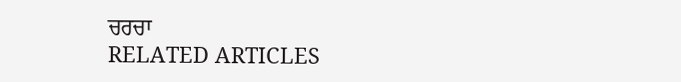ਚਰਚਾ
RELATED ARTICLES